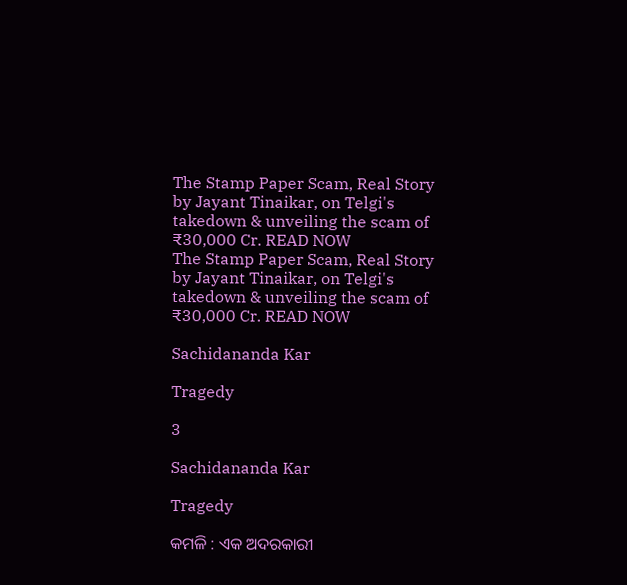The Stamp Paper Scam, Real Story by Jayant Tinaikar, on Telgi's takedown & unveiling the scam of ₹30,000 Cr. READ NOW
The Stamp Paper Scam, Real Story by Jayant Tinaikar, on Telgi's takedown & unveiling the scam of ₹30,000 Cr. READ NOW

Sachidananda Kar

Tragedy

3

Sachidananda Kar

Tragedy

କମଳି : ଏକ ଅଦରକାରୀ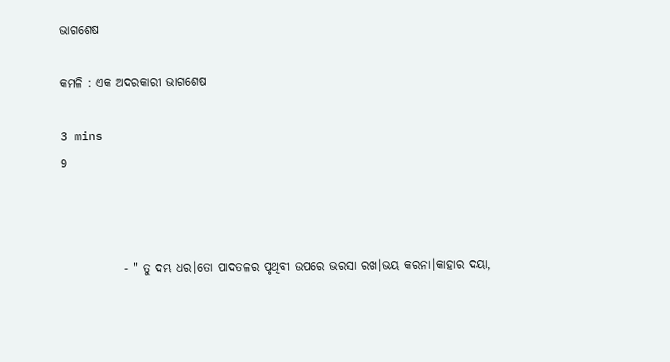ଭାଗଶେଷ

କମଳି : ଏକ ଅଦରକାରୀ ଭାଗଶେଷ

3 mins
9



             - " ତୁ ଦମ୍ଭ ଧର।ତୋ ପାଦତଳର ପୃଥିବୀ ଉପରେ ଭରସା ରଖ।ଭୟ କରନା।କାହାର ଦୟା,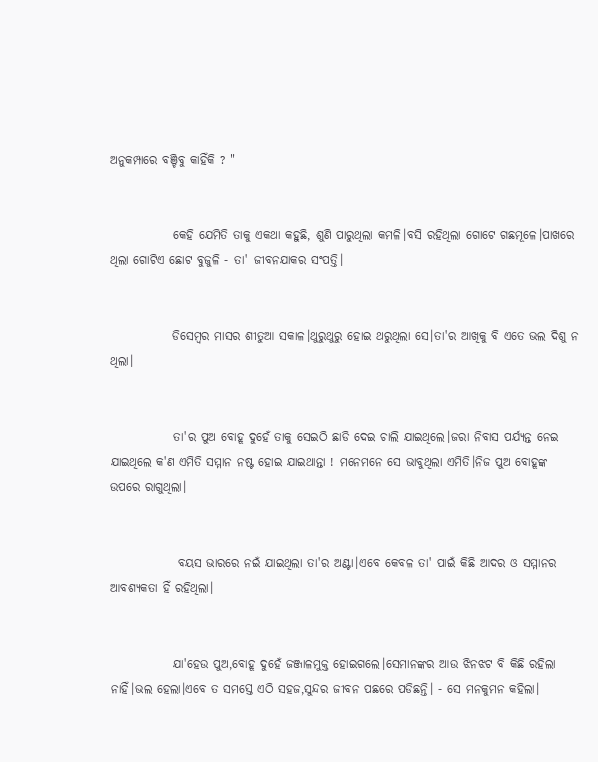ଅନୁକମ୍ପାରେ ବଞ୍ଚିବୁ କାହିଁକି ? "


             କେହି ଯେମିତି ତାକୁ ଏକଥା କହୁଛି, ଶୁଣି ପାରୁଥିଲା କମଳି।ବସି ରହିଥିଲା ଗୋଟେ ଗଛମୂଳେ।ପାଖରେ ଥିଲା ଗୋଟିଏ ଛୋଟ ବୁଜୁଳି - ତା' ଜୀବନଯାକର ସଂପତ୍ତି।


             ଡିସେମ୍ବର ମାସର ଶୀତୁଆ ସକାଳ।ଥୁରୁଥୁରୁ ହୋଇ ଥରୁଥିଲା ସେ।ତା'ର ଆଖିକୁ ବି ଏତେ ଭଲ ଦିଶୁ ନ ଥିଲା।


             ତା'ର ପୁଅ ବୋହୂ ଦୁହେଁ ତାକୁ ସେଇଠି ଛାଡି ଦେଇ ଚାଲି ଯାଇଥିଲେ।ଜରା ନିବାସ ପର୍ଯ୍ୟନ୍ତ ନେଇ ଯାଇଥିଲେ କ'ଣ ଏମିତି ସମ୍ମାନ ନଷ୍ଟ ହୋଇ ଯାଇଥାନ୍ତା ! ମନେମନେ ସେ ଭାବୁଥିଲା ଏମିତି।ନିଜ ପୁଅ ବୋହୂଙ୍କ ଉପରେ ରାଗୁଥିଲା।


              ବୟସ ଭାରରେ ନଇଁ ଯାଇଥିଲା ତା'ର ଅଣ୍ଟା।ଏବେ କେବଳ ତା' ପାଇଁ କିଛି ଆଦର ଓ ସମ୍ମାନର ଆବଶ୍ୟକତା ହିଁ ରହିଥିଲା।


             ଯା'ହେଉ ପୁଅ,ବୋହୂ ଦୁହେଁ ଜଞ୍ଜାଳମୁକ୍ତ ହୋଇଗଲେ।ସେମାନଙ୍କର ଆଉ ଝିନଝଟ ବି କିଛି ରହିଲା ନାହିଁ।ଭଲ ହେଲା।ଏବେ ତ ସମସ୍ତେ ଏଠି ସହଜ,ସୁନ୍ଦର ଜୀବନ ପଛରେ ପଡିଛନ୍ତି। - ସେ ମନକୁମନ କହିଲା।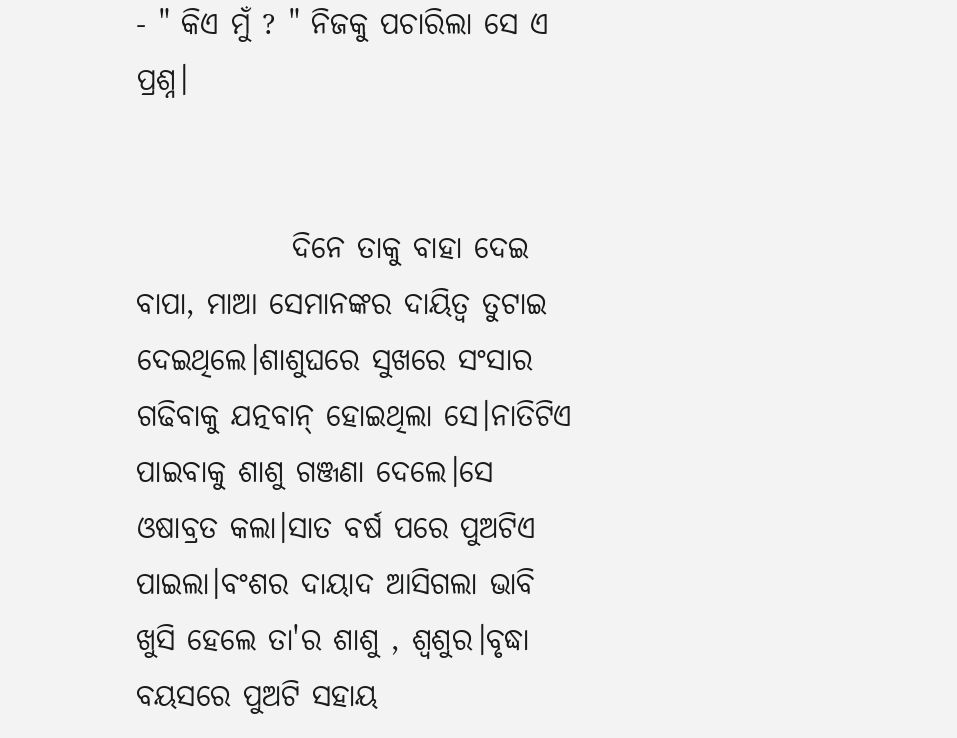- " କିଏ ମୁଁ ? " ନିଜକୁ ପଚାରିଲା ସେ ଏ ପ୍ରଶ୍ନ।


             ଦିନେ ତାକୁ ବାହା ଦେଇ ବାପା, ମାଆ ସେମାନଙ୍କର ଦାୟିତ୍ୱ ତୁଟାଇ ଦେଇଥିଲେ।ଶାଶୁଘରେ ସୁଖରେ ସଂସାର ଗଢିବାକୁ ଯତ୍ନବାନ୍ ହୋଇଥିଲା ସେ।ନାତିଟିଏ ପାଇବାକୁ ଶାଶୁ ଗଞ୍ଜଣା ଦେଲେ।ସେ ଓଷାବ୍ରତ କଲା।ସାତ ବର୍ଷ ପରେ ପୁଅଟିଏ ପାଇଲା।ବଂଶର ଦାୟାଦ ଆସିଗଲା ଭାବି ଖୁସି ହେଲେ ତା'ର ଶାଶୁ , ଶ୍ୱଶୁର।ବୃଦ୍ଧା ବୟସରେ ପୁଅଟି ସହାୟ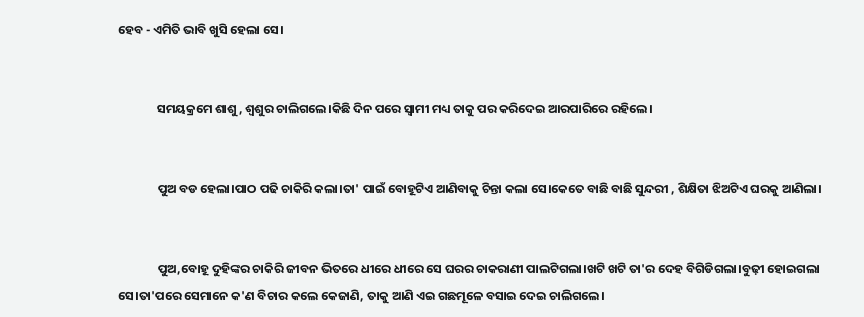ହେବ - ଏମିତି ଭାବି ଖୁସି ହେଲା ସେ।


              ସମୟକ୍ରମେ ଶାଶୁ , ଶ୍ବଶୁର ଚାଲିଗଲେ।କିଛି ଦିନ ପରେ ସ୍ବାମୀ ମଧ୍ୟ ତାକୁ ପର କରିଦେଇ ଆରପାରିରେ ରହିଲେ।


              ପୁଅ ବଡ ହେଲା।ପାଠ ପଢି ଚାକିରି କଲା।ତା' ପାଇଁ ବୋହୂଟିଏ ଆଣିବାକୁ ଚିନ୍ତା କଲା ସେ।କେତେ ବାଛି ବାଛି ସୁନ୍ଦରୀ , ଶିକ୍ଷିତା ଝିଅଟିଏ ଘରକୁ ଆଣିଲା।


              ପୁଅ,ବୋହୂ ଦୁହିଙ୍କର ଚାକିରି ଜୀବନ ଭିତରେ ଧୀରେ ଧୀରେ ସେ ଘରର ଚାକରାଣୀ ପାଲଟିଗଲା।ଖଟି ଖଟି ତା'ର ଦେହ ବିଗିଡିଗଲା।ବୁଢ଼ୀ ହୋଇଗଲା ସେ।ତା'ପରେ ସେମାନେ କ'ଣ ବିଚାର କଲେ କେଜାଣି, ତାକୁ ଆଣି ଏଇ ଗଛମୂଳେ ବସାଇ ଦେଇ ଚାଲିଗଲେ।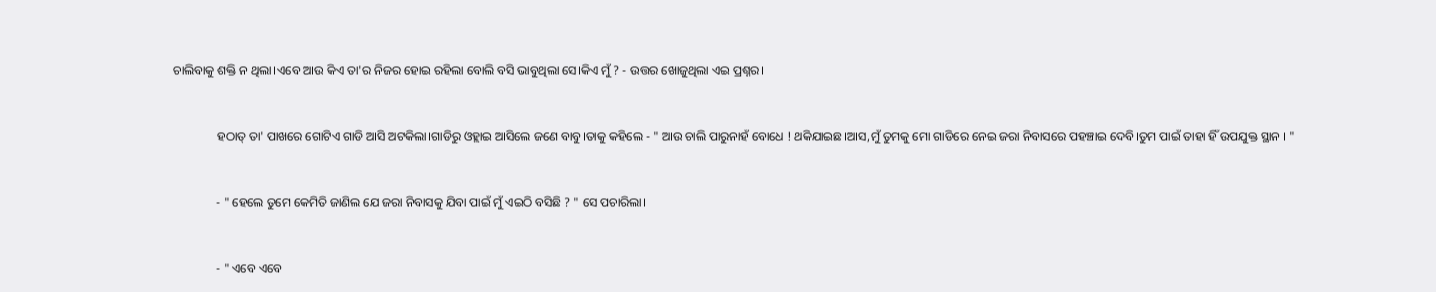ଚାଲିବାକୁ ଶକ୍ତି ନ ଥିଲା।ଏବେ ଆଉ କିଏ ତା'ର ନିଜର ହୋଇ ରହିଲା ବୋଲି ବସି ଭାବୁଥିଲା ସେ।କିଏ ମୁଁ ? - ଉତ୍ତର ଖୋଜୁଥିଲା ଏଇ ପ୍ରଶ୍ନର।


              ହଠାତ୍ ତା' ପାଖରେ ଗୋଟିଏ ଗାଡି ଆସି ଅଟକିଲା।ଗାଡିରୁ ଓହ୍ଲାଇ ଆସିଲେ ଜଣେ ବାବୁ।ତାକୁ କହିଲେ - " ଆଉ ଚାଲି ପାରୁନାହଁ ବୋଧେ ! ଥକିଯାଇଛ।ଆସ,ମୁଁ ତୁମକୁ ମୋ ଗାଡିରେ ନେଇ ଜରା ନିବାସରେ ପହଞ୍ଚାଇ ଦେବି।ତୁମ ପାଇଁ ତାହା ହିଁ ଉପଯୁକ୍ତ ସ୍ଥାନ । "


              - " ହେଲେ ତୁମେ କେମିତି ଜାଣିଲ ଯେ ଜରା ନିବାସକୁ ଯିବା ପାଇଁ ମୁଁ ଏଇଠି ବସିଛି ? " ସେ ପଚାରିଲା।


              - " ଏବେ ଏବେ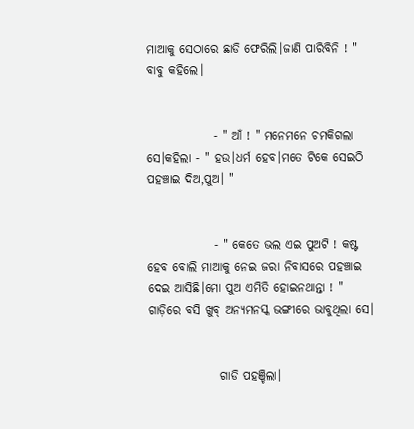ମାଆକୁ ସେଠାରେ ଛାଡି ଫେରିଲି।ଜାଣି ପାରିବିନି ! " ବାବୁ କହିଲେ।


              - " ଆଁ ! " ମନେମନେ ଚମକିଗଲା ସେ।କହିଲା - " ହଉ।ଧର୍ମ ହେବ।ମତେ ଟିକେ ସେଇଠି ପହଞ୍ଚାଇ ଦିଅ,ପୁଅ। "


              - " କେତେ ଭଲ ଏଇ ପୁଅଟି ! କଷ୍ଟ ହେବ ବୋଲି ମାଆକୁ ନେଇ ଜରା ନିବାସରେ ପହଞ୍ଚାଇ ଦେଇ ଆସିଛି।ମୋ ପୁଅ ଏମିତି ହୋଇନଥାନ୍ତା ! " ଗାଡ଼ିରେ ବସି ଖୁବ୍ ଅନ୍ୟମନସ୍କ ଭଙ୍ଗୀରେ ଭାବୁଥିଲା ସେ।


               ଗାଡି ପହଞ୍ଚିଲା।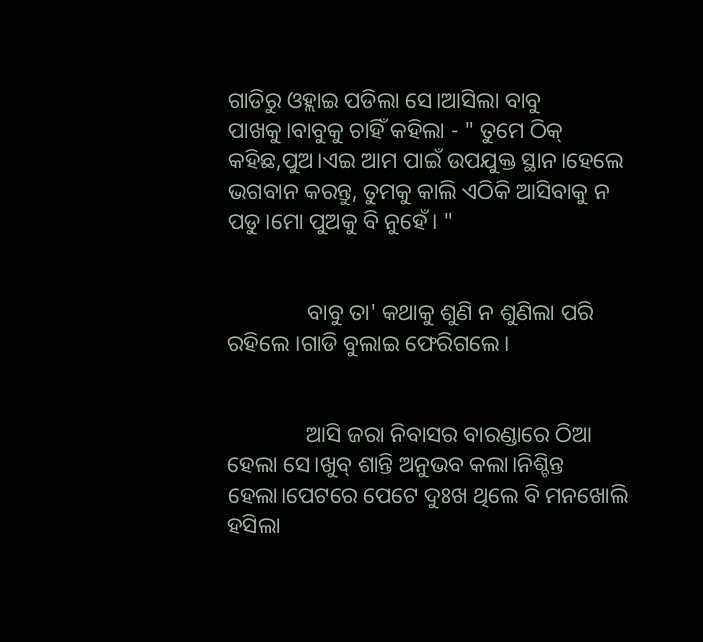ଗାଡିରୁ ଓହ୍ଲାଇ ପଡିଲା ସେ।ଆସିଲା ବାବୁ ପାଖକୁ।ବାବୁକୁ ଚାହିଁ କହିଲା - " ତୁମେ ଠିକ୍ କହିଛ,ପୁଅ।ଏଇ ଆମ ପାଇଁ ଉପଯୁକ୍ତ ସ୍ଥାନ।ହେଲେ ଭଗବାନ କରନ୍ତୁ, ତୁମକୁ କାଲି ଏଠିକି ଆସିବାକୁ ନ ପଡୁ।ମୋ ପୁଅକୁ ବି ନୁହେଁ। "


              ବାବୁ ତା' କଥାକୁ ଶୁଣି ନ ଶୁଣିଲା ପରି ରହିଲେ ।ଗାଡି ବୁଲାଇ ଫେରିଗଲେ।


              ଆସି ଜରା ନିବାସର ବାରଣ୍ଡାରେ ଠିଆ ହେଲା ସେ।ଖୁବ୍ ଶାନ୍ତି ଅନୁଭବ କଲା।ନିଶ୍ଚିନ୍ତ ହେଲା।ପେଟରେ ପେଟେ ଦୁଃଖ ଥିଲେ ବି ମନଖୋଲି ହସିଲା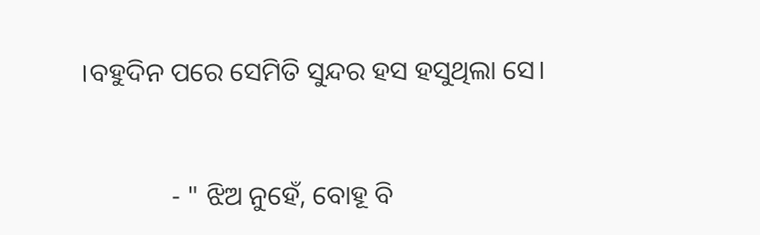।ବହୁଦିନ ପରେ ସେମିତି ସୁନ୍ଦର ହସ ହସୁଥିଲା ସେ।


              - " ଝିଅ ନୁହେଁ, ବୋହୂ ବି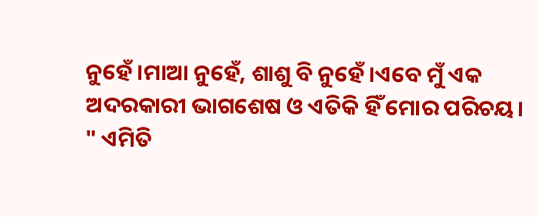ନୁହେଁ।ମାଆ ନୁହେଁ, ଶାଶୁ ବି ନୁହେଁ।ଏବେ ମୁଁ ଏକ ଅଦରକାରୀ ଭାଗଶେଷ ଓ ଏତିକି ହିଁ ମୋର ପରିଚୟ। " ଏମିତି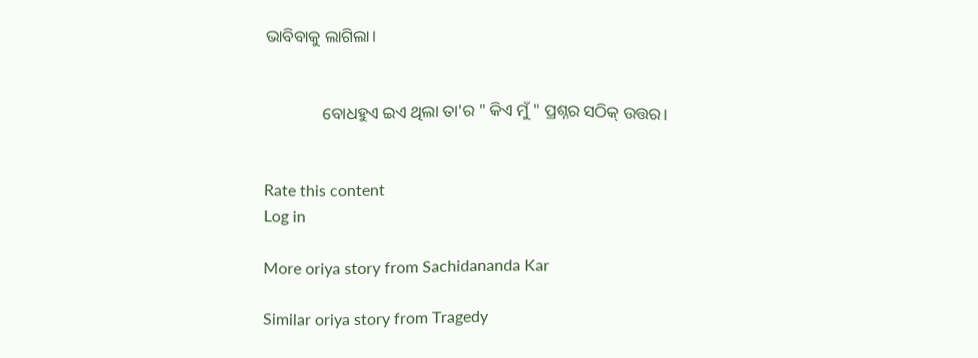ଭାବିବାକୁ ଲାଗିଲା।


              ବୋଧହୁଏ ଇଏ ଥିଲା ତା'ର " କିଏ ମୁଁ " ପ୍ରଶ୍ନର ସଠିକ୍ ଉତ୍ତର।


Rate this content
Log in

More oriya story from Sachidananda Kar

Similar oriya story from Tragedy